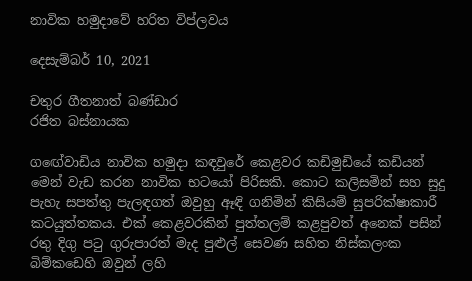නාවික හමුදාවේ හරිත විප්ලවය

දෙසැම්බර් 10, 2021

චතුර ගීතනාත් බණ්ඩාර
රජිත බස්නායක

ගඟේවාඩිය නාවික හමුදා කඳවුරේ කෙළවර කඩිමුඩියේ කඩියන් මෙන් වැඩ කරන නාවික භටයෝ පිරිසකි. කොට කලිසමින් සහ සුදු පැහැ සපත්තු පැලඳගත් ඔවුහු ඈඳි ගනිමින් කිසියම් සුපරික්ෂාකාරී කටයුත්තකය. එක් කෙළවරකින් පුත්තලම් කළපුවත් අනෙක් පසින් රතු දිගු පටු ගුරුපාරත් මැද පුළුල් සෙවණ සහිත නිස්කලංක බිම්කඩෙහි ඔවුන් ලහි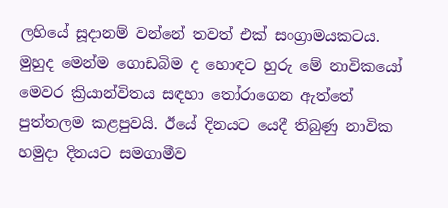ලහියේ සූදානම් වන්නේ තවත් එක් සංග්‍රාමයකටය. මුහුද මෙන්ම ගොඩබිම ද හොඳට හුරු මේ නාවිකයෝ මෙවර ක්‍රියාන්විතය සඳහා තෝරාගෙන ඇත්තේ පුත්තලම කළපුවයි. ඊයේ දිනයට යෙදී තිබුණු නාවික හමුදා දිනයට සමගාමීව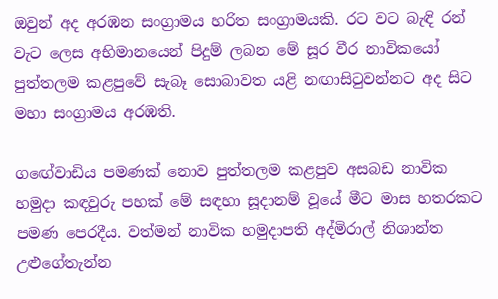ඔවුන් අද අරඹන සංග්‍රාමය හරිත සංග්‍රාමයකි. රට වට බැඳි රන් වැට ලෙස අභිමානයෙන් පිදුම් ලබන මේ සූර වීර නාවිකයෝ පුත්තලම කළපුවේ සැබෑ සොබාවත යළි නඟාසිටුවන්නට අද සිට මහා සංග්‍රාමය අරඹති.

ගඟේවාඩිය පමණක් නොව පුත්තලම කළපුව අසබඩ නාවික හමුදා කඳවුරු පහක් මේ සඳහා සූදානම් වූයේ මීට මාස හතරකට පමණ පෙරදීය. වත්මන් නාවික හමුදාපති අද්මිරාල් නිශාන්ත උළුගේතැන්න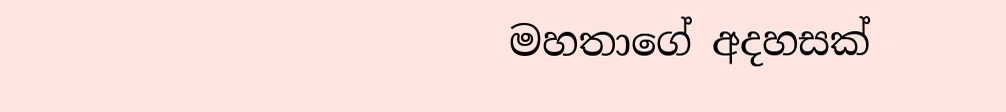මහතාගේ අදහසක්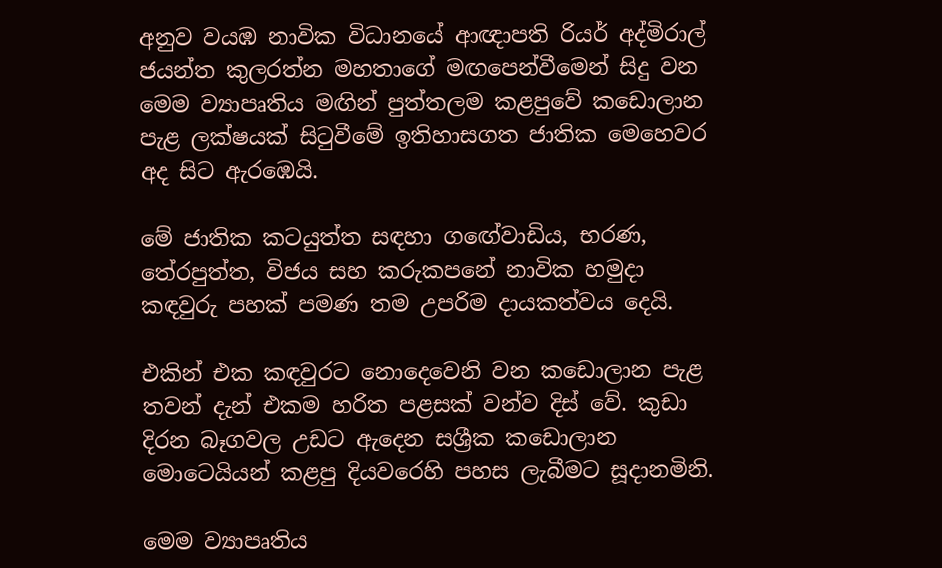අනුව වයඹ නාවික විධානයේ ආඥාපති රියර් අද්මිරාල් ජයන්ත කුලරත්න මහතාගේ මඟපෙන්වීමෙන් සිදු වන මෙම ව්‍යාපෘතිය මඟින් පුත්තලම කළපුවේ කඩොලාන පැළ ලක්ෂයක් සිටුවීමේ ඉතිහාසගත ජාතික මෙහෙවර අද සිට ඇරඹෙයි.

මේ ජාතික කටයුත්ත සඳහා ගඟේවාඩිය, භරණ, තේරපුත්ත, විජය සහ කරුකපනේ නාවික හමුදා කඳවුරු පහක් පමණ තම උපරිම දායකත්වය දෙයි.

එකින් එක කඳවුරට නොදෙවෙනි වන කඩොලාන පැළ තවන් දැන් එකම හරිත පළසක් වන්ව දිස් වේ. කුඩා දිරන බෑගවල උඩට ඇදෙන සශ්‍රීක කඩොලාන මොටෙයියන් කළපු දියවරෙහි පහස ලැබීමට සූදානමිනි.

මෙම ව්‍යාපෘතිය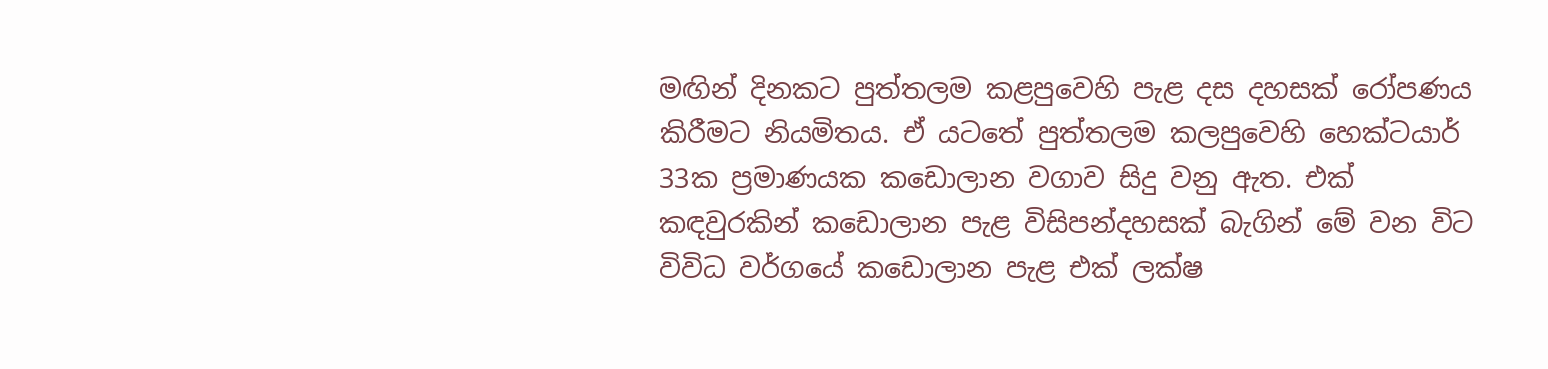මඟින් දිනකට පුත්තලම කළපුවෙහි පැළ දස දහසක් රෝපණය කිරීමට නියමිතය. ඒ යටතේ පුත්තලම කලපුවෙහි හෙක්ටයාර් 33ක ප්‍රමාණයක කඩොලාන වගාව සිදු වනු ඇත. එක් කඳවුරකින් කඩොලාන පැළ විසිපන්දහසක් බැගින් මේ වන විට විවිධ වර්ගයේ කඩොලාන පැළ එක් ලක්ෂ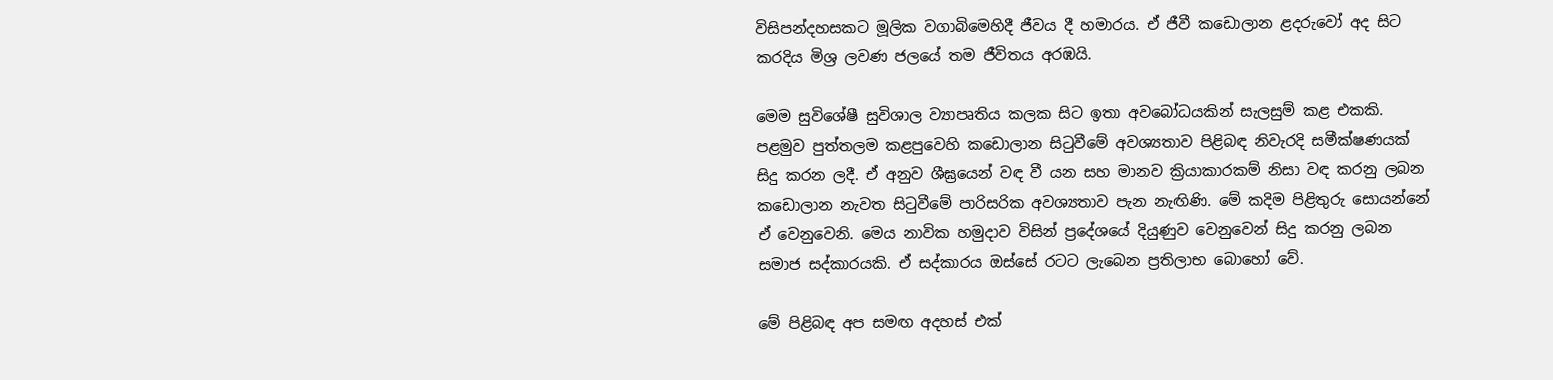විසිපන්දහසකට මූලික වගාබිමෙහිදී ජීවය දී හමාරය. ඒ ජීවී කඩොලාන ළදරුවෝ අද සිට කරදිය මිශ්‍ර ලවණ ජලයේ තම ජීවිතය අරඹයි.

මෙම සුවිශේෂී සුවිශාල ව්‍යාපෘතිය කලක සිට ඉතා අවබෝධයකින් සැලසුම් කළ එකකි. පළමුව පුත්තලම කළපුවෙහි කඩොලාන සිටුවීමේ අවශ්‍යතාව පිළිබඳ නිවැරදි සමීක්ෂණයක් සිදු කරන ලදී. ඒ අනුව ශීඝ්‍රයෙන් වඳ වී යන සහ මානව ක්‍රියාකාරකම් නිසා වඳ කරනු ලබන කඩොලාන නැවත සිටුවීමේ පාරිසරික අවශ්‍යතාව පැන නැඟිණි. මේ කදිම පිළිතුරු සොයන්නේ ඒ වෙනුවෙනි. මෙය නාවික හමුදාව විසින් ප්‍රදේශයේ දියුණුව වෙනුවෙන් සිදු කරනු ලබන සමාජ සද්කාරයකි. ඒ සද්කාරය ඔස්සේ රටට ලැබෙන ප්‍රතිලාභ බොහෝ වේ.

මේ පිළිබඳ අප සමඟ අදහස් එක්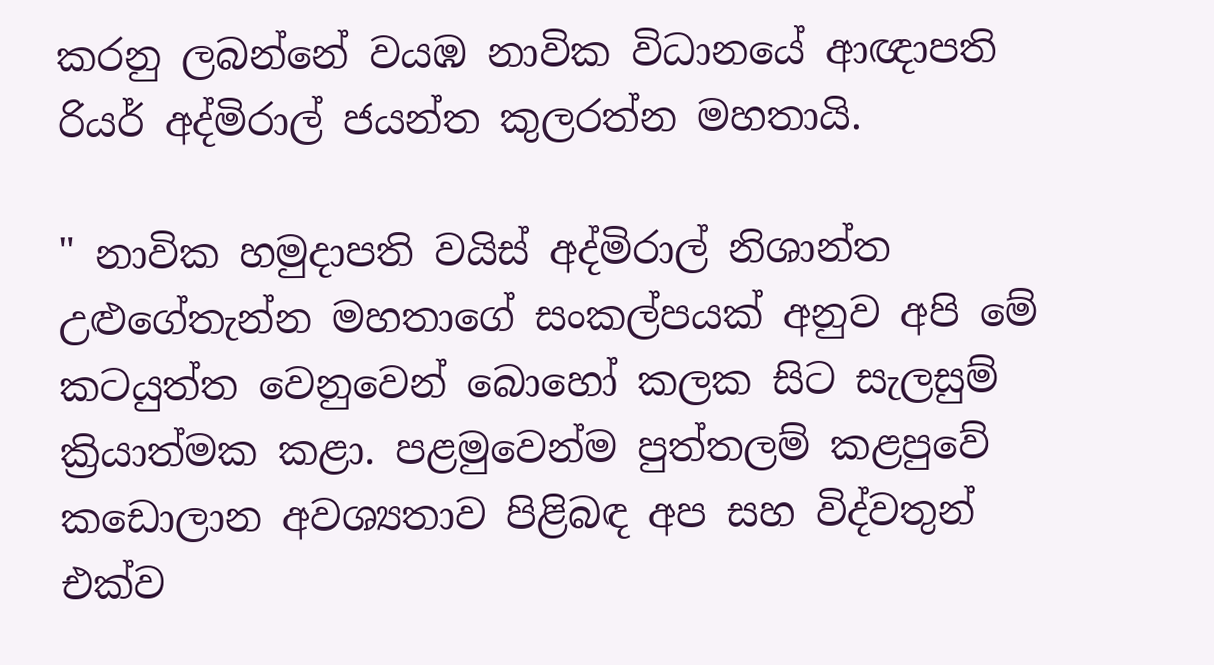කරනු ලබන්නේ වයඹ නාවික විධානයේ ආඥාපති රියර් අද්මිරාල් ජයන්ත කුලරත්න මහතායි.

" නාවික හමුදාපති වයිස් අද්මිරාල් නිශාන්ත උළුගේතැන්න මහතාගේ සංකල්පයක් අනුව අපි මේ කටයුත්ත වෙනුවෙන් බොහෝ කලක සිට සැලසුම් ක්‍රියාත්මක කළා. පළමුවෙන්ම පුත්තලම් කළපුවේ කඩොලාන අවශ්‍යතාව පිළිබඳ අප සහ විද්වතුන් එක්ව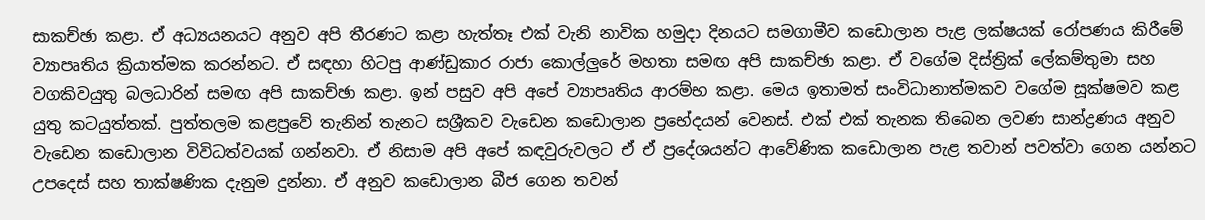සාකච්ඡා කළා. ඒ අධ්‍යයනයට අනුව අපි තීරණට කළා හැත්තෑ එක් වැනි නාවික හමුදා දිනයට සමගාමීව කඩොලාන පැළ ලක්ෂයක් රෝපණය කිරීමේ ව්‍යාපෘතිය ක්‍රියාත්මක කරන්නට. ඒ සඳහා හිටපු ආණ්ඩුකාර රාජා කොල්ලුරේ මහතා සමඟ අපි සාකච්ඡා කළා. ඒ වගේම දිස්ත්‍රික් ලේකම්තුමා සහ වගකිවයුතු බලධාරින් සමඟ අපි සාකච්ඡා කළා. ඉන් පසුව අපි අපේ ව්‍යාපෘතිය ආරම්භ කළා. මෙය ඉතාමත් සංවිධානාත්මකව වගේම සූක්ෂමව කළ යුතු කටයුත්තක්. පුත්තලම කළපුවේ තැනින් තැනට සශ්‍රීකව වැඩෙන කඩොලාන ප්‍රභේදයන් වෙනස්. එක් එක් තැනක තිබෙන ලවණ සාන්ද්‍රණය අනුව වැඩෙන කඩොලාන විවිධත්වයක් ගන්නවා. ඒ නිසාම අපි අපේ කඳවුරුවලට ඒ ඒ ප්‍රදේශයන්ට ආවේණික කඩොලාන පැළ තවාන් පවත්වා ගෙන යන්නට උපදෙස් සහ තාක්ෂණික දැනුම දුන්නා. ඒ අනුව කඩොලාන බීජ ගෙන තවන්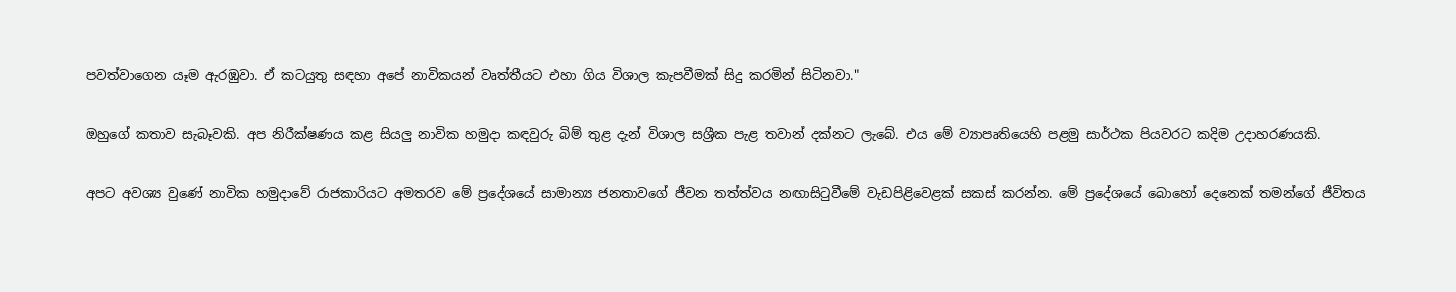පවත්වාගෙන යෑම ඇරඹුවා. ඒ කටයුතු සඳහා අපේ නාවිකයන් වෘත්තීයට එහා ගිය විශාල කැපවීමක් සිදු කරමින් සිටිනවා."

ඔහුගේ කතාව සැබෑවකි. අප නිරීක්ෂණය කළ සියලු නාවික හමුදා කඳවුරු බිම් තුළ දැන් විශාල සශ්‍රීක පැළ තවාන් දක්නට ලැබේ. එය මේ ව්‍යාපෘතියෙහි පළමු සාර්ථක පියවරට කදිම උදාහරණයකි.

අපට අවශ්‍ය වුණේ නාවික හමුදාවේ රාජකාරියට අමතරව මේ ප්‍රදේශයේ සාමාන්‍ය ජනතාවගේ ජීවන තත්ත්වය නඟාසිටුවීමේ වැඩපිළිවෙළක් සකස් කරන්න. මේ ප්‍රදේශයේ බොහෝ දෙනෙක් තමන්ගේ ජීවිතය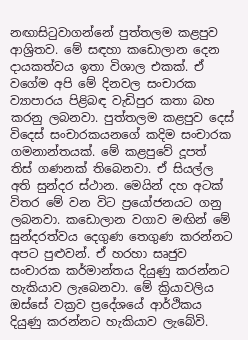නඟාසිටුවාගන්නේ පුත්තලම කළපුව ආශ්‍රිතව. මේ සඳහා කඩොලාන දෙන දායකත්වය ඉතා විශාල එකක්. ඒ වගේම අපි මේ දිනවල සංචාරක ව්‍යාපාරය පිළිබඳ වැඩිපුර කතා බහ කරනු ලබනවා. පුත්තලම කළපුව දෙස් විදෙස් සංචාරකයනගේ කදිම සංචාරක ගමනාන්තයක්. මේ කළපුවේ දූපත් තිස් ගණනක් තිබෙනවා. ඒ සියල්ල අති සුන්දර ස්ථාන. මෙයින් දහ අටක් විතර මේ වන විට ප්‍රයෝජනයට ගනු ලබනවා. කඩොලාන වගාව මඟින් මේ සුන්දරත්වය දෙගුණ තෙගුණ කරන්නට අපට පුළුවන්. ඒ හරහා සෘජුව සංචාරක කර්මාන්තය දියුණු කරන්නට හැකියාව ලැබෙනවා. මේ ක්‍රියාවලිය ඔස්සේ වක්‍රව ප්‍රදේශයේ ආර්ථිකය දියුණු කරන්නට හැකියාව ලැබේවි.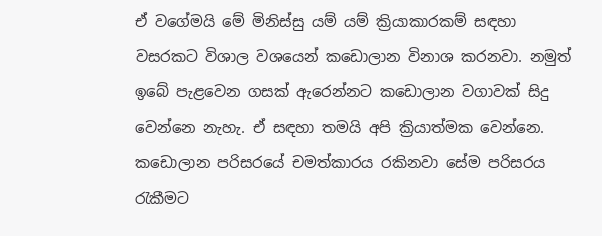ඒ වගේමයි මේ මිනිස්සු යම් යම් ක්‍රියාකාරකම් සඳහා වසරකට විශාල වශයෙන් කඩොලාන විනාශ කරනවා. නමුත් ඉබේ පැළවෙන ගසක් ඇරෙන්නට කඩොලාන වගාවක් සිදු වෙන්නෙ නැහැ. ඒ සඳහා තමයි අපි ක්‍රියාත්මක වෙන්නෙ. කඩොලාන පරිසරයේ චමත්කාරය රකිනවා සේම පරිසරය රැකීමට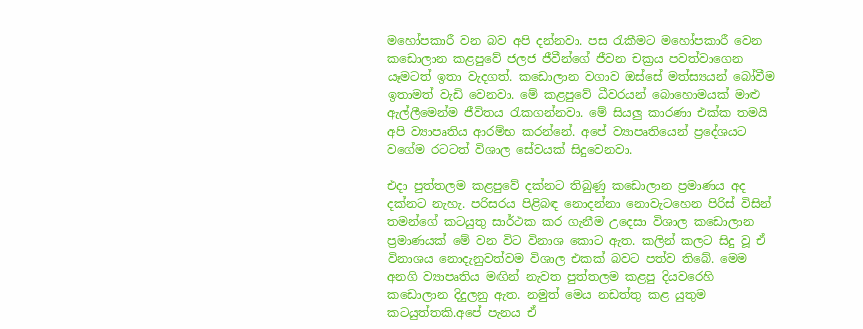මහෝපකාරී වන බව අපි දන්නවා. පස රැකීමට මහෝපකාරී වෙන කඩොලාන කළපුවේ ජලජ ජීවීන්ගේ ජීවන චක්‍රය පවත්වාගෙන යෑමටත් ඉතා වැදගත්. කඩොලාන වගාව ඔස්සේ මත්ස්‍යයන් බෝවීම ඉතාමත් වැඩි වෙනවා. මේ කළපුවේ ධීවරයන් බොහොමයක් මාළු ඇල්ලීමෙන්ම ජීවිතය රැකගන්නවා. මේ සියලු කාරණා එක්ක තමයි අපි ව්‍යාපෘතිය ආරම්භ කරන්නේ. අපේ ව්‍යාපෘතියෙන් ප්‍රදේශයට වගේම රටටත් විශාල සේවයක් සිදුවෙනවා.

එදා පුත්තලම කළපුවේ දක්නට තිබුණු කඩොලාන ප්‍රමාණය අද දක්නට නැහැ. පරිසරය පිළිබඳ නොදන්නා නොවැටහෙන පිරිස් විසින් තමන්ගේ කටයුතු සාර්ථක කර ගැනීම උදෙසා විශාල කඩොලාන ප්‍රමාණයක් මේ වන විට විනාශ කොට ඇත. කලින් කලට සිදු වූ ඒ විනාශය නොදැනුවත්වම විශාල එකක් බවට පත්ව තිබේ. මෙම අනගි ව්‍යාපෘතිය මඟින් නැවත පුත්තලම කළපු දියවරෙහි කඩොලාන දිදුලනු ඇත. නමුත් මෙය නඩත්තු කළ යුතුම කටයුත්තකි.අපේ පැනය ඒ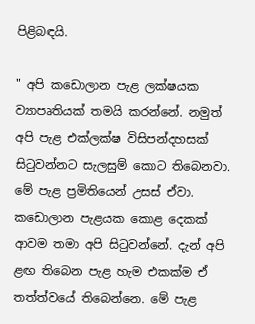පිළිබඳයි.

" අපි කඩොලාන පැළ ලක්ෂයක ව්‍යාපෘතියක් තමයි කරන්නේ. නමුත් අපි පැළ එක්ලක්ෂ විසිපන්දහසක් සිටුවන්නට සැලසුම් කොට තිබෙනවා. මේ පැළ ප්‍රමිතියෙන් උසස් ඒවා. කඩොලාන පැළයක කොළ දෙකක් ආවම තමා අපි සිටුවන්නේ. දැන් අපි ළඟ තිබෙන පැළ හැම එකක්ම ඒ තත්ත්වයේ තිබෙන්නෙ. මේ පැළ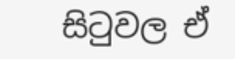සිටුවල ඒ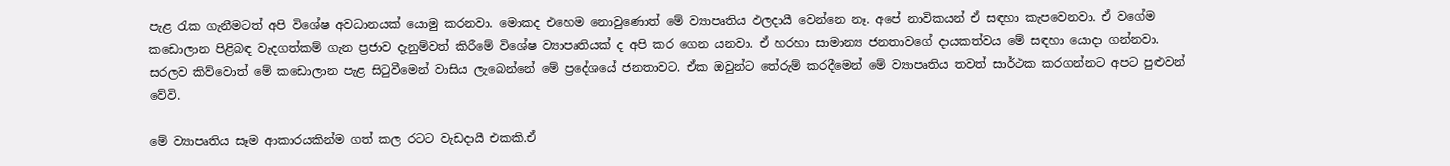පැළ රැක ගැනීමටත් අපි විශේෂ අවධානයක් යොමු කරනවා. මොකද එහෙම නොවුණොත් මේ ව්‍යාපෘතිය ඵලදායී වෙන්නෙ නෑ. අපේ නාවිකයන් ඒ සඳහා කැපවෙනවා. ඒ වගේම කඩොලාන පිළිබඳ වැදගත්කම් ගැන ප්‍රජාව දැනුම්වත් කිරීමේ විශේෂ ව්‍යාපෘතියක් ද අපි කර ගෙන යනවා. ඒ හරහා සාමාන්‍ය ජනතාවගේ දායකත්වය මේ සඳහා යොදා ගන්නවා. සරලව කිව්වොත් මේ කඩොලාන පැළ සිටුවීමෙන් වාසිය ලැබෙන්නේ මේ ප්‍රදේශයේ ජනතාවට. ඒක ඔවුන්ට තේරුම් කරදීමෙන් මේ ව්‍යාපෘතිය තවත් සාර්ථක කරගන්නට අපට පුළුවන් වේවි.

මේ ව්‍යාපෘතිය සෑම ආකාරයකින්ම ගත් කල රටට වැඩදායී එකකි.ඒ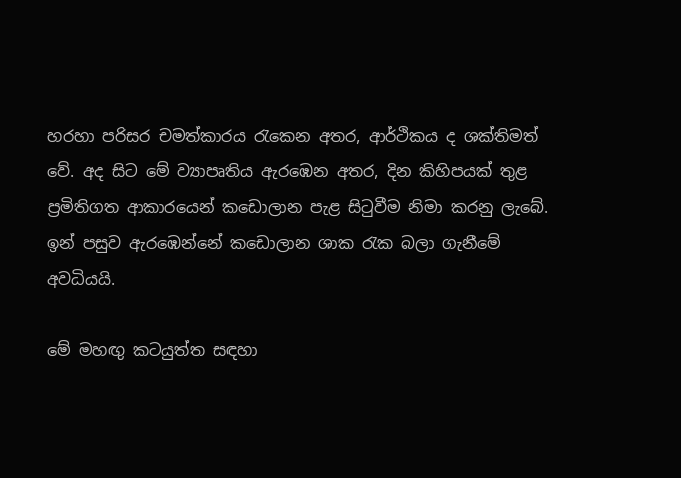හරහා පරිසර චමත්කාරය රැකෙන අතර, ආර්ථිකය ද ශක්තිමත් වේ. අද සිට මේ ව්‍යාපෘතිය ඇරඹෙන අතර, දින කිහිපයක් තුළ ප්‍රමිතිගත ආකාරයෙන් කඩොලාන පැළ සිටුවීම නිමා කරනු ලැබේ. ඉන් පසුව ඇරඹෙන්නේ කඩොලාන ශාක රැක බලා ගැනීමේ අවධියයි.

මේ මහඟු කටයුත්ත සඳහා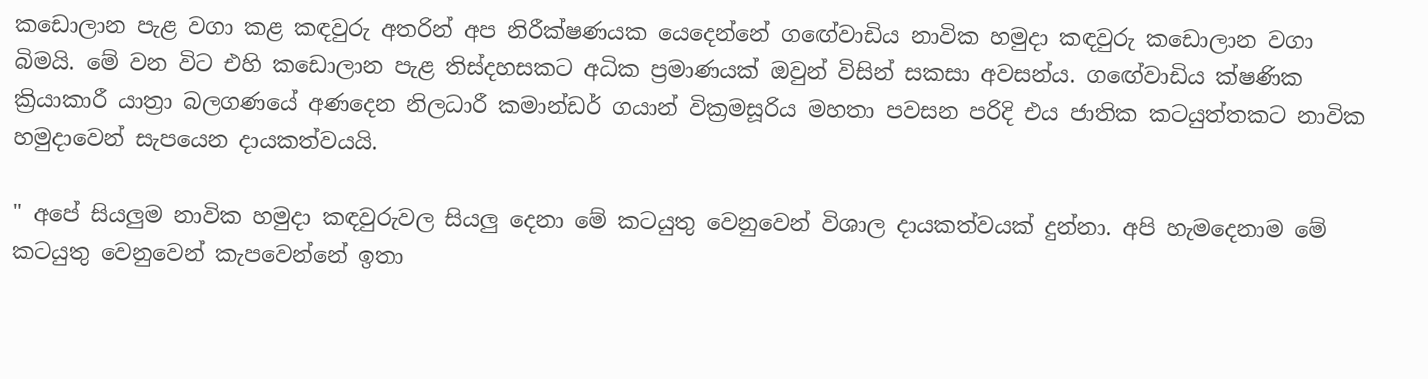කඩොලාන පැළ වගා කළ කඳවුරු අතරින් අප නිරීක්ෂණයක යෙදෙන්නේ ගඟේවාඩිය නාවික හමුදා කඳවුරු කඩොලාන වගා බිමයි. මේ වන විට එහි කඩොලාන පැළ තිස්දහසකට අධික ප්‍රමාණයක් ඔවුන් විසින් සකසා අවසන්ය. ගඟේවාඩිය ක්ෂණික ක්‍රියාකාරී යාත්‍රා බලගණයේ අණදෙන නිලධාරී කමාන්ඩර් ගයාන් වික්‍රමසූරිය මහතා පවසන පරිදි එය ජාතික කටයුත්තකට නාවික හමුදාවෙන් සැපයෙන දායකත්වයයි.

" අපේ සියලුම නාවික හමුදා කඳවුරුවල සියලු දෙනා මේ කටයුතු වෙනුවෙන් විශාල දායකත්වයක් දුන්නා. අපි හැමදෙනාම මේ කටයුතු වෙනුවෙන් කැපවෙන්නේ ඉතා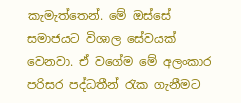කැමැත්තෙන්. මේ ඔස්සේ සමාජයට විශාල සේවයක් වෙනවා. ඒ වගේම මේ අලංකාර පරිසර පද්ධතීන් රැක ගැනීමට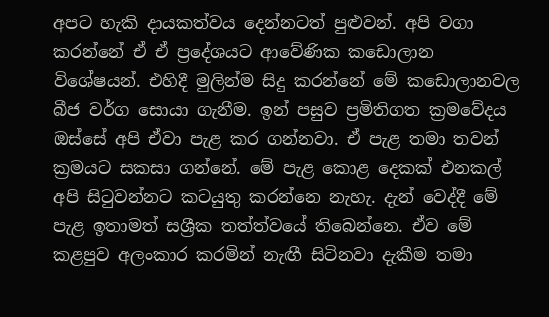අපට හැකි දායකත්වය දෙන්නටත් පුළුවන්. අපි වගා කරන්නේ ඒ ඒ ප්‍රදේශයට ආවේණික කඩොලාන විශේෂයන්. එහිදී මුලින්ම සිදු කරන්නේ මේ කඩොලානවල බීජ වර්ග සොයා ගැනීම. ඉන් පසුව ප්‍රමිතිගත ක්‍රමවේදය ඔස්සේ අපි ඒවා පැළ කර ගන්නවා. ඒ පැළ තමා තවන් ක්‍රමයට සකසා ගන්නේ. මේ පැළ කොළ දෙකක් එනකල් අපි සිටුවන්නට කටයුතු කරන්නෙ නැහැ. දැන් වෙද්දී මේ පැළ ඉතාමත් සශ්‍රීක තත්ත්වයේ තිබෙන්නෙ. ඒව මේ කළපුව අලංකාර කරමින් නැඟී සිටිනවා දැකීම තමා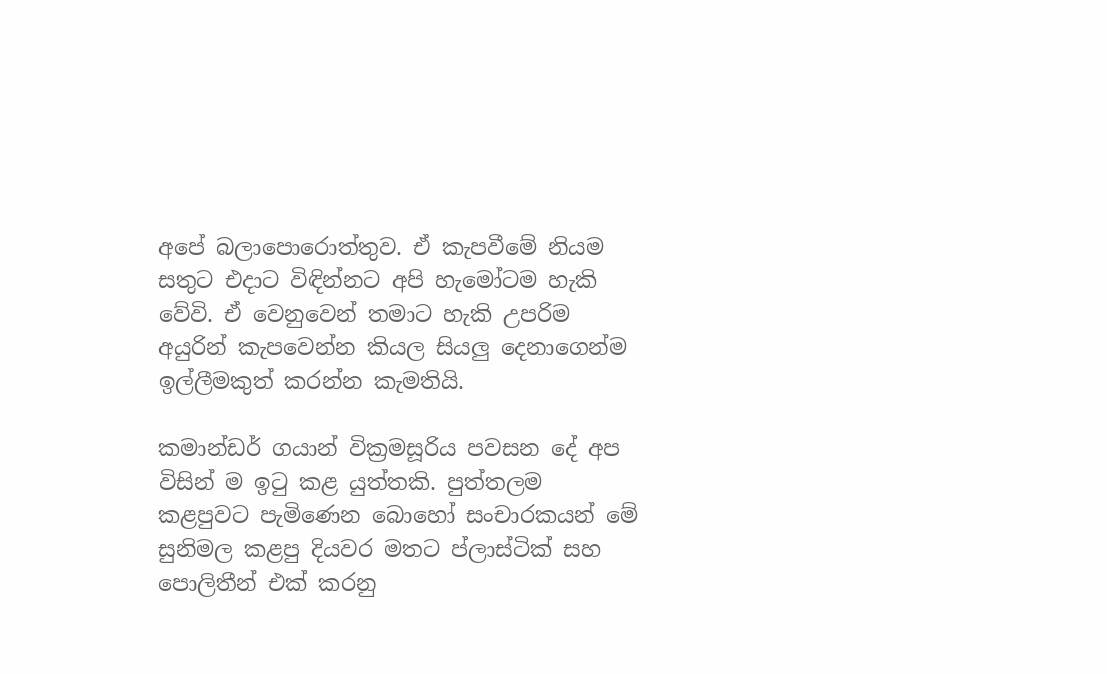අපේ බලාපොරොත්තුව. ඒ කැපවීමේ නියම සතුට එදාට විඳින්නට අපි හැමෝටම හැකි වේවි. ඒ වෙනුවෙන් තමාට හැකි උපරිම අයුරින් කැපවෙන්න කියල සියලු දෙනාගෙන්ම ඉල්ලීමකුත් කරන්න කැමතියි.

කමාන්ඩර් ගයාන් වික්‍රමසූරිය පවසන දේ අප විසින් ම ඉටු කළ යුත්තකි. පුත්තලම කළපුවට පැමිණෙන බොහෝ සංචාරකයන් මේ සුනිමල කළපු දියවර මතට ප්ලාස්ටික් සහ පොලිතීන් එක් කරනු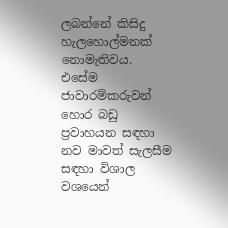ලබන්නේ කිසිදු හැලහොල්මනක් නොමැතිවය. එසේම ජාවාරම්කරුවන් හොර බඩු ප්‍රවාහයන සඳහා නව මාවත් සැලසීම සඳහා විශාල වශයෙන්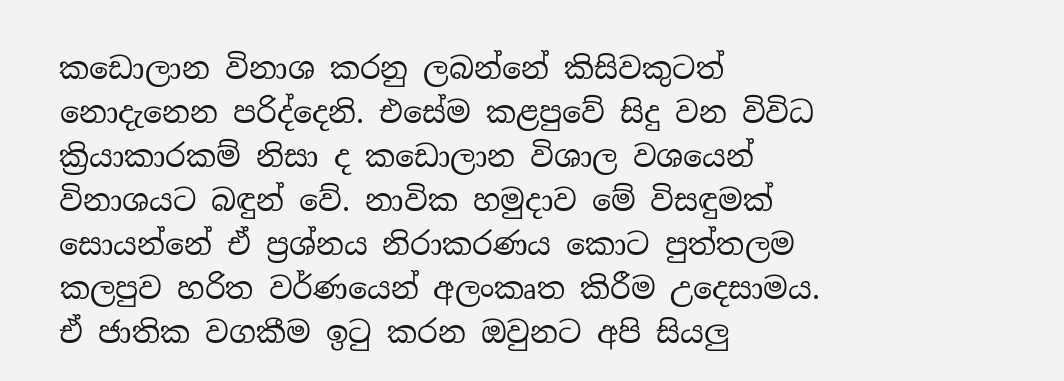කඩොලාන විනාශ කරනු ලබන්නේ කිසිවකුටත් නොදැනෙන පරිද්දෙනි. එසේම කළපුවේ සිදු වන විවිධ ක්‍රියාකාරකම් නිසා ද කඩොලාන විශාල වශයෙන් විනාශයට බඳුන් වේ. නාවික හමුදාව මේ විසඳුමක් සොයන්නේ ඒ ප්‍රශ්නය නිරාකරණය කොට පුත්තලම කලපුව හරිත වර්ණයෙන් අලංකෘත කිරීම උදෙසාමය. ඒ ජාතික වගකීම ඉටු කරන ඔවුනට අපි සියලු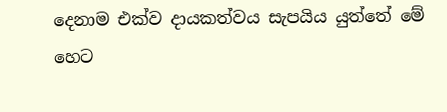දෙනාම එක්ව දායකත්වය සැපයිය යුත්තේ මේ හෙට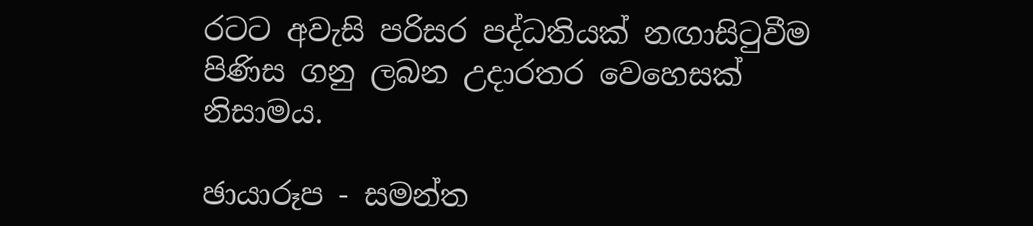රටට අවැසි පරිසර පද්ධතියක් නඟාසිටුවීම පිණිස ගනු ලබන උදාරතර වෙහෙසක් නිසාමය.

ඡායාරූප - සමන්ත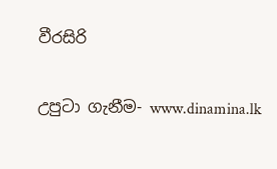වීරසිරි

උපුටා ගැනීම- www.dinamina.lk